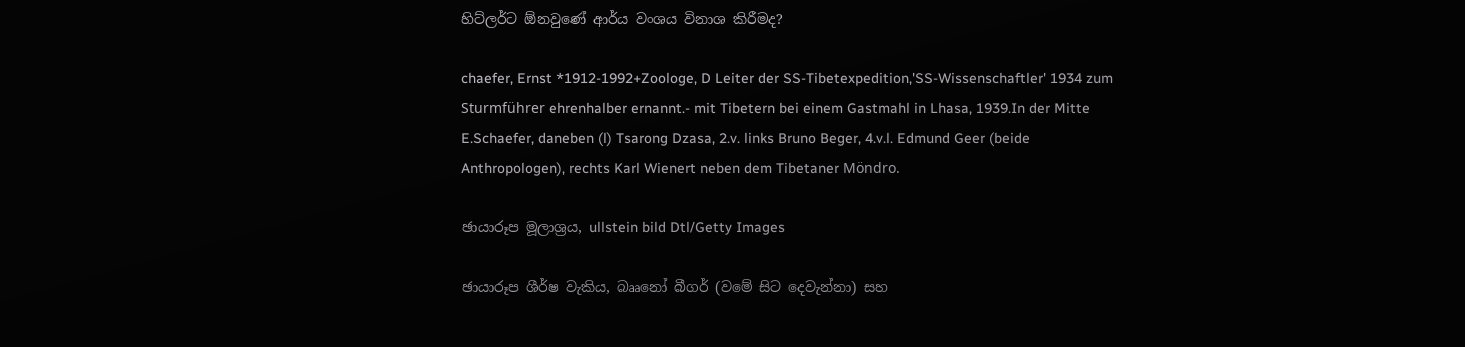හිට්ලර්ට ඕනවුණේ ආර්ය වංශය විනාශ කිරීමද?

chaefer, Ernst *1912-1992+Zoologe, D Leiter der SS-Tibetexpedition,'SS-Wissenschaftler' 1934 zum Sturmführer ehrenhalber ernannt.- mit Tibetern bei einem Gastmahl in Lhasa, 1939.In der Mitte E.Schaefer, daneben (l) Tsarong Dzasa, 2.v. links Bruno Beger, 4.v.l. Edmund Geer (beide Anthropologen), rechts Karl Wienert neben dem Tibetaner Möndro.

ඡායාරූප මූලාශ්‍රය, ullstein bild Dtl/Getty Images

ඡායාරූප ශීර්ෂ වැකිය, බෲනෝ බීගර් (වමේ සිට දෙවැන්නා) සහ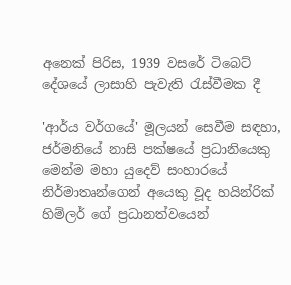අනෙක් පිරිස, 1939 වසරේ ටිබෙට් දේශයේ ලාසාහි පැවැති රැස්වීමක දී

'ආර්ය වර්ගයේ' මූලයන් සෙවීම සඳහා, ජර්මනියේ නාසි පක්ෂයේ ප්‍රධානියෙකු මෙන්ම මහා යුදෙව් සංහාරයේ නිර්මාතෘන්ගෙන් අයෙකු වූද හයින්රික් හිම්ලර් ගේ ප්‍රධානත්වයෙන්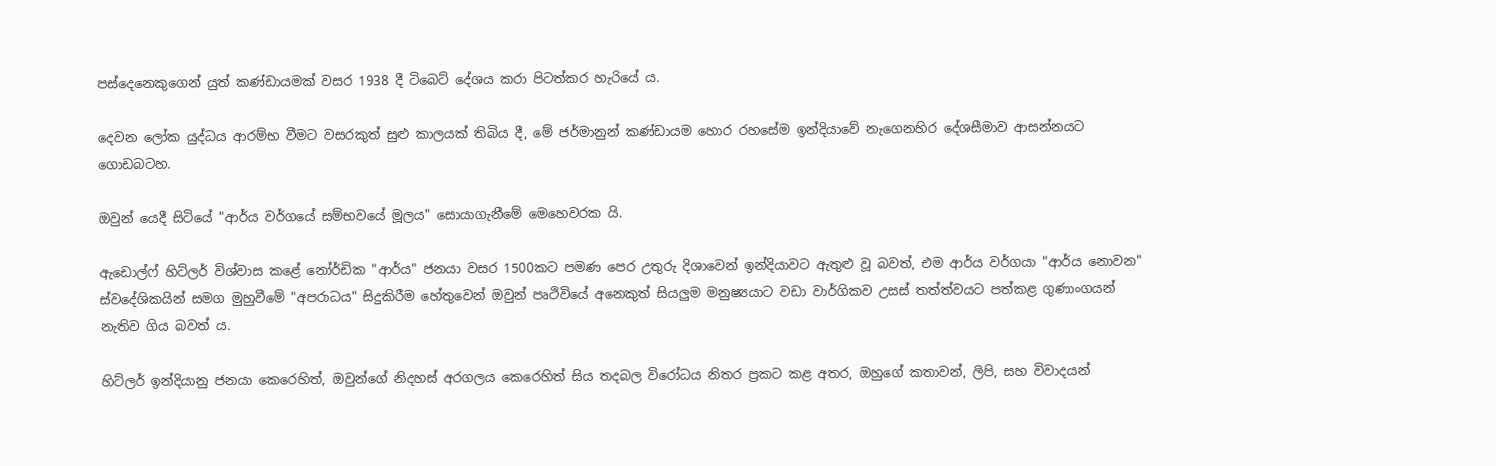පස්දෙනෙකුගෙන් යුත් කණ්ඩායමක් වසර 1938 දී ටිබෙට් දේශය කරා පිටත්කර හැරියේ ය.

දෙවන ලෝක යුද්ධය ආරම්භ වීමට වසරකුත් සුළු කාලයක් තිබිය දී, මේ ජර්මානුන් කණ්ඩායම හොර රහසේම ඉන්දියාවේ නැගෙනහිර දේශසීමාව ආසන්නයට ගොඩබටහ.

ඔවුන් යෙදී සිටියේ "ආර්ය වර්ගයේ සම්භවයේ මූලය" සොයාගැනීමේ මෙහෙවරක යි.

ඇඩොල්ෆ් හිට්ලර් විශ්වාස කළේ නෝර්ඩික "ආර්ය" ජනයා වසර 1500කට පමණ පෙර උතුරු දිශාවෙන් ඉන්දියාවට ඇතුළු වූ බවත්, එම ආර්ය වර්ගයා "ආර්ය නොවන" ස්වදේශිකයින් සමග මුහුවීමේ "අපරාධය" සිදුකිරීම හේතුවෙන් ඔවුන් පෘථිවියේ අනෙකුත් සියලුම මනුෂ්‍යයාට වඩා වාර්ගිකව උසස් තත්ත්වයට පත්කළ ගුණාංගයන් නැතිව ගිය බවත් ය.

හිට්ලර් ඉන්දියානු ජනයා කෙරෙහිත්, ඔවුන්ගේ නිදහස් අරගලය කෙරෙහිත් සිය තදබල විරෝධය නිතර ප්‍රකට කළ අතර, ඔහුගේ කතාවන්, ලිපි, සහ විවාදයන්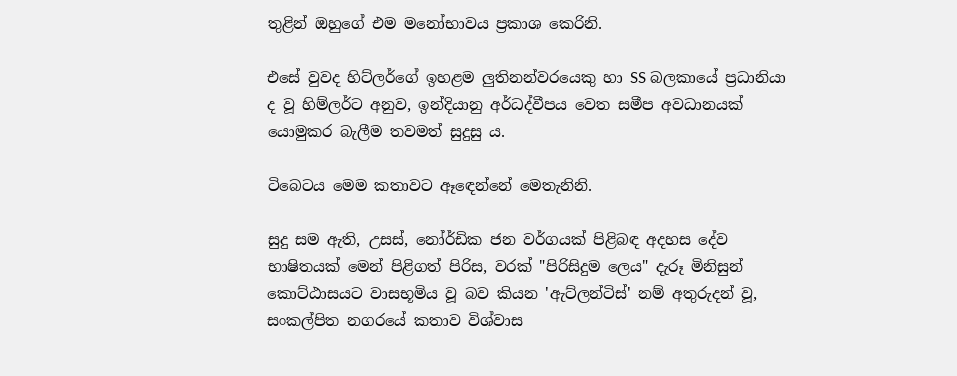තුළින් ඔහුගේ එම මනෝභාවය ප්‍රකාශ කෙරිනි.

එසේ වුවද හිට්ලර්ගේ ඉහළම ලුතිනන්වරයෙකු හා SS බලකායේ ප්‍රධානියා ද වූ හිම්ලර්ට අනුව, ඉන්දියානු අර්ධද්වීපය වෙත සමීප අවධානයක් යොමුකර බැලීම තවමත් සුදුසු ය.

ටිබෙටය මෙම කතාවට ඈඳෙන්නේ මෙතැනිනි.

සුදු සම ඇති, උසස්, නෝර්ඩික ජන වර්ගයක් පිළිබඳ අදහස දේව භාෂිතයක් මෙන් පිළිගත් පිරිස, වරක් "පිරිසිදුම ලෙය" දැරූ මිනිසුන් කොට්ඨාසයට වාසභූමිය වූ බව කියන 'ඇට්ලන්ටිස්' නම් අතුරුදන් වූ, සංකල්පිත නගරයේ කතාව විශ්වාස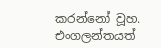කරන්නෝ වූහ. එංගලන්තයත්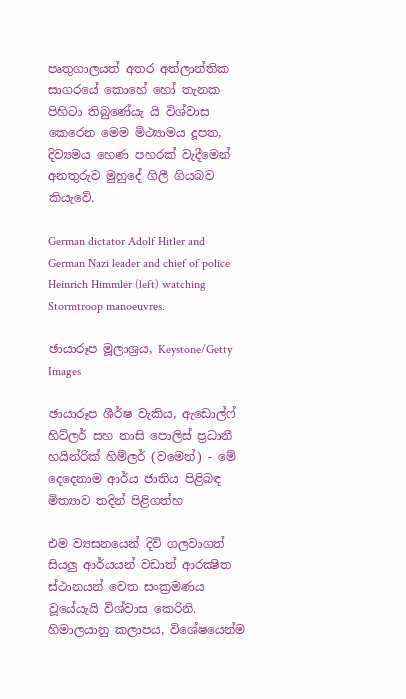පෘතුගාලයත් අතර අත්ලාන්තික සාගරයේ කොහේ හෝ තැනක පිහිටා තිබුණේයැ යි විශ්වාස කෙරෙන මෙම මිථ්‍යාමය දූපත, දිව්‍යමය හෙණ පහරක් වැදීමෙන් අනතුරුව මුහුදේ ගිලී ගියබව කියැවේ.

German dictator Adolf Hitler and German Nazi leader and chief of police Heinrich Himmler (left) watching Stormtroop manoeuvres.

ඡායාරූප මූලාශ්‍රය, Keystone/Getty Images

ඡායාරූප ශීර්ෂ වැකිය, ඇඩොල්ෆ් හිට්ලර් සහ නාසි පොලිස් ප්‍රධානී හයින්රික් හිම්ලර් (වමෙන්) - මේ දෙදෙනාම ආර්ය ජාතිය පිළිබඳ මිත්‍යාව තදින් පිළිගත්හ

එම ව්‍යසනයෙන් දිවි ගලවාගත් සියලු ආර්යයන් වඩාත් ආරක්‍ෂිත ස්ථානයන් වෙත සංක්‍රමණය වූයේයැයි විශ්වාස කෙරිනි. හිමාලයානු කලාපය, විශේෂයෙන්ම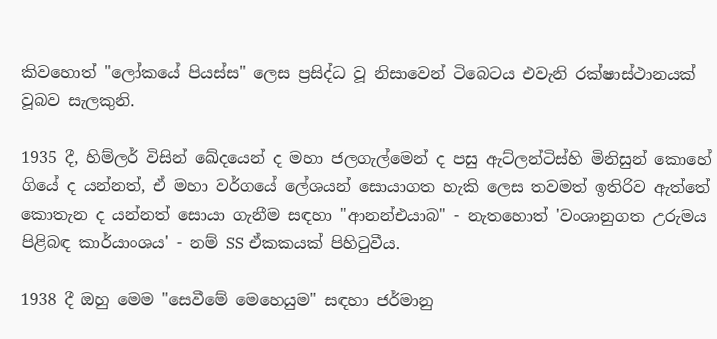කිවහොත් "ලෝකයේ පියස්ස" ලෙස ප්‍රසිද්ධ වූ නිසාවෙන් ටිබෙටය එවැනි රක්ෂාස්ථානයක් වූබව සැලකුනි.

1935 දී, හිම්ලර් විසින් ඛේදයෙන් ද මහා ජලගැල්මෙන් ද පසු ඇට්ලන්ටිස්හි මිනිසුන් කොහේ ගියේ ද යන්නත්, ඒ මහා වර්ගයේ ලේශයන් සොයාගත හැකි ලෙස තවමත් ඉතිරිව ඇත්තේ කොතැන ද යන්නත් සොයා ගැනීම සඳහා "ආනන්එයාබ" - නැතහොත් 'වංශානුගත උරුමය පිළිබඳ කාර්යාංශය' - නම් SS ඒකකයක් පිහිටුවීය.

1938 දී ඔහු මෙම "සෙවීමේ මෙහෙයුම" සඳහා ජර්මානු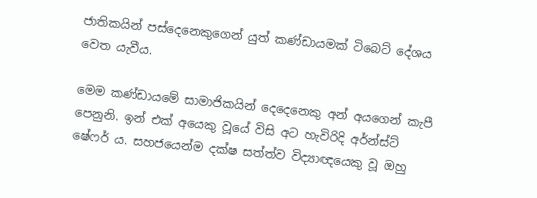ජාතිකයින් පස්දෙනෙකුගෙන් යුත් කණ්ඩායමක් ටිබෙට් දේශය වෙත යැවීය.

මෙම කණ්ඩායමේ සාමාජිකයින් දෙදෙනෙකු අන් අයගෙන් කැපී පෙනුනි. ඉන් එක් අයෙකු වූයේ විසි අට හැවිරිදි අර්න්ස්ට් ෂේෆර් ය. සහජයෙන්ම දක්ෂ සත්ත්ව විද්‍යාඥයෙකු වූ ඔහු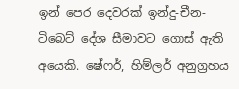ඉන් පෙර දෙවරක් ඉන්දු-චීන-ටිබෙට් දේශ සීමාවට ගොස් ඇති අයෙකි. ෂේෆර්, හිම්ලර් අනුග්‍රහය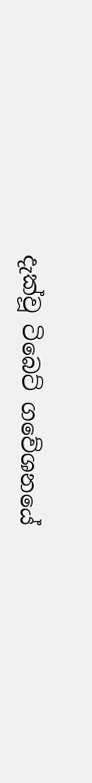දැක්වූ ටිබෙට් ගවේශනයේ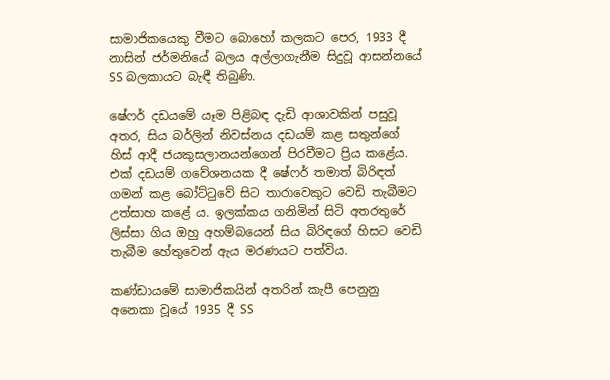සාමාජිකයෙකු වීමට බොහෝ කලකට පෙර, 1933 දී නාසින් ජර්මනියේ බලය අල්ලාගැනීම සිදුවූ ආසන්නයේ SS බලකායට බැඳී තිබුණි.

ෂේෆර් දඩයමේ යෑම පිළිබඳ දැඩි ආශාවකින් පසුවූ අතර, සිය බර්ලින් නිවස්නය දඩයම් කළ සතුන්ගේ හිස් ආදී ජයකුසලානයන්ගෙන් පිරවීමට ප්‍රිය කළේය. එක් දඩයම් ගවේශනයක දී ෂේෆර් තමාත් බිරිඳත් ගමන් කළ බෝට්ටුවේ සිට තාරාවෙකුට වෙඩි තැබීමට උත්සාහ කළේ ය. ඉලක්කය ගනිමින් සිටි අතරතුරේ ලිස්සා ගිය ඔහු අහම්බයෙන් සිය බිරිඳගේ හිසට වෙඩි තැබීම හේතුවෙන් ඇය මරණයට පත්විය.

කණ්ඩායමේ සාමාජිකයින් අතරින් කැපී පෙනුනු අනෙකා වූයේ 1935 දී SS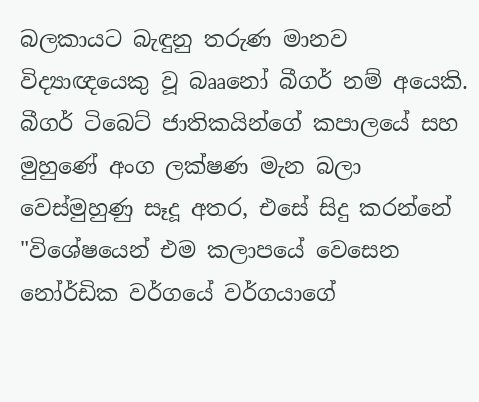බලකායට බැඳුනු තරුණ මානව විද්‍යාඥයෙකු වූ බෲනෝ බීගර් නම් අයෙකි. බීගර් ටිබෙට් ජාතිකයින්ගේ කපාලයේ සහ මුහුණේ අංග ලක්ෂණ මැන බලා වෙස්මුහුණු සෑදූ අතර, එසේ සිදු කරන්නේ "විශේෂයෙන් එම කලාපයේ වෙසෙන නෝර්ඩික වර්ගයේ වර්ගයාගේ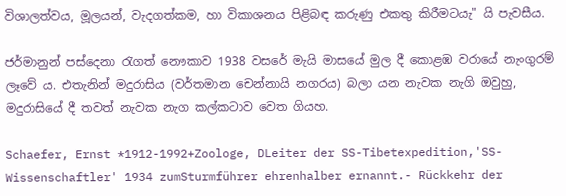විශාලත්වය, මූලයන්, වැදගත්කම, හා විකාශනය පිළිබඳ කරුණු එකතු කිරීමටයැ" යි පැවසීය.

ජර්මානුන් පස්දෙනා රැගත් නෞකාව 1938 වසරේ මැයි මාසයේ මුල දී කොළඹ වරායේ නැංගුරම් ලෑවේ ය. එතැනින් මදුරාසිය (වර්තමාන චෙන්නායි නගරය) බලා යන නැවක නැගි ඔවුහු, මදුරාසියේ දී තවත් නැවක නැග කල්කටාව වෙත ගියහ.

Schaefer, Ernst *1912-1992+Zoologe, DLeiter der SS-Tibetexpedition,'SS-Wissenschaftler' 1934 zumSturmführer ehrenhalber ernannt.- Rückkehr der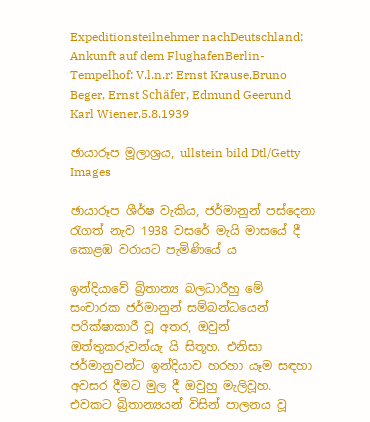Expeditionsteilnehmer nachDeutschland; Ankunft auf dem FlughafenBerlin-Tempelhof: V.l.n.r: Ernst Krause,Bruno Beger, Ernst Schäfer, Edmund Geerund Karl Wiener.5.8.1939

ඡායාරූප මූලාශ්‍රය, ullstein bild Dtl/Getty Images

ඡායාරූප ශීර්ෂ වැකිය, ජර්මානුන් පස්දෙනා රැගත් නැව 1938 වසරේ මැයි මාසයේ දී කොළඹ වරායට පැමිණියේ ය

ඉන්දියාවේ බ්‍රිතාන්‍ය බලධාරීහු මේ සංචාරක ජර්මානුන් සම්බන්ධයෙන් පරික්ෂාකාරී වූ අතර, ඔවුන් ඔත්තුකරුවන්යැ යි සිතූහ. එනිසා ජර්මානුවන්ට ඉන්දියාව හරහා යෑම සඳහා අවසර දීමට මුල දී ඔවුහු මැලිවූහ. එවකට බ්‍රිතාන්‍යයන් විසින් පාලනය වූ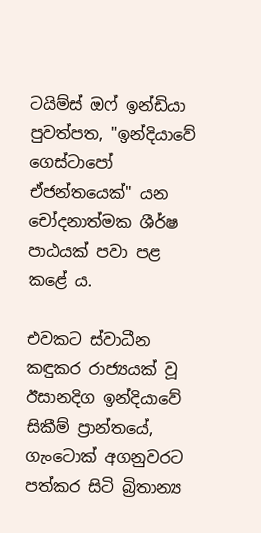ටයිම්ස් ඔෆ් ඉන්ඩියා පුවත්පත, "ඉන්දියාවේ ගෙස්ටාපෝ ඒජන්තයෙක්" යන චෝදනාත්මක ශීර්ෂ පාඨයක් පවා පළ කළේ ය.

එවකට ස්වාධීන කඳුකර රාජ්‍යයක් වූ ඊසානදිග ඉන්දියාවේ සිකීම් ප්‍රාන්තයේ, ගැංටොක් අගනුවරට පත්කර සිටි බ්‍රිතාන්‍ය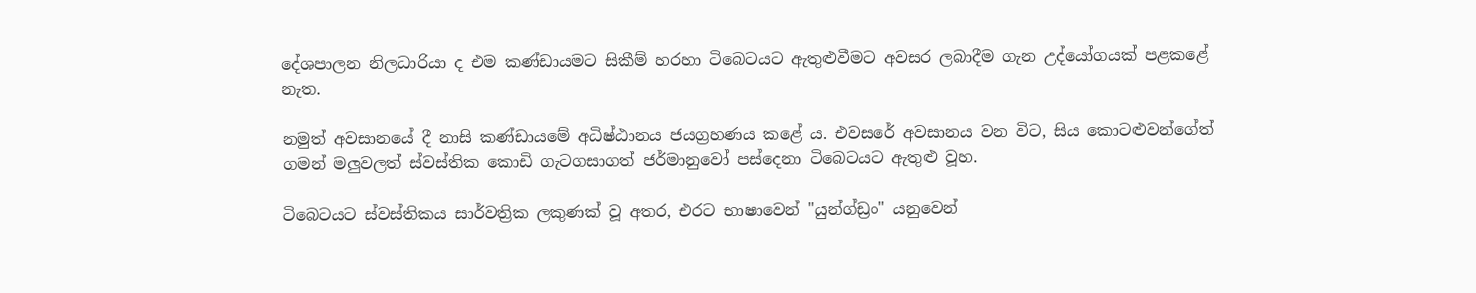දේශපාලන නිලධාරියා ද එම කණ්ඩායමට සිකීම් හරහා ටිබෙටයට ඇතුළුවීමට අවසර ලබාදීම ගැන උද්යෝගයක් පළකළේ නැත.

නමුත් අවසානයේ දී නාසි කණ්ඩායමේ අධිෂ්ඨානය ජයග්‍රහණය කළේ ය. එවසරේ අවසානය වන විට, සිය කොටළුවන්ගේත් ගමන් මලුවලත් ස්වස්තික කොඩි ගැටගසාගත් ජර්මානුවෝ පස්දෙනා ටිබෙටයට ඇතුළු වූහ.

ටිබෙටයට ස්වස්තිකය සාර්වත්‍රික ලකුණක් වූ අතර, එරට භාෂාවෙන් "යුන්ග්ඩ්‍රං" යනුවෙන්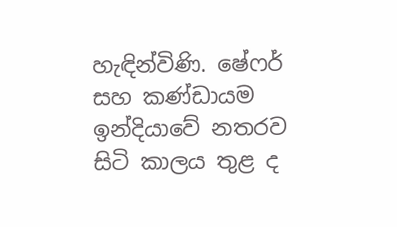හැඳින්විණි. ෂේෆර් සහ කණ්ඩායම ඉන්දියාවේ නතරව සිටි කාලය තුළ ද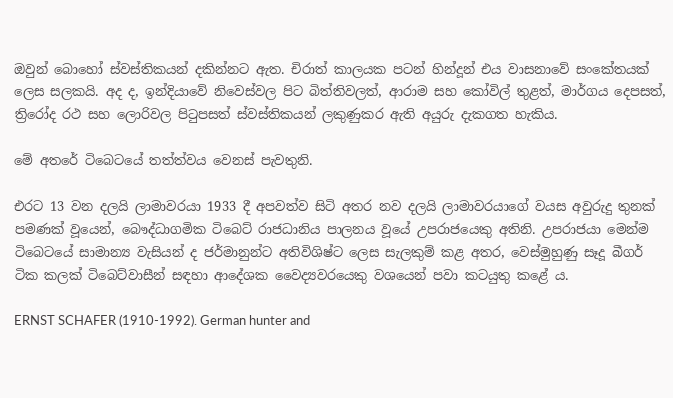ඔවුන් බොහෝ ස්වස්තිකයන් දකින්නට ඇත. චිරාත් කාලයක පටන් හින්දූන් එය වාසනාවේ සංකේතයක් ලෙස සලකයි. අද ද, ඉන්දියාවේ නිවෙස්වල පිට බිත්තිවලත්, ආරාම සහ කෝවිල් තුළත්, මාර්ගය දෙපසත්, ත්‍රිරෝද රථ සහ ලොරිවල පිටුපසත් ස්වස්තිකයන් ලකුණුකර ඇති අයුරු දැකගත හැකිය.

මේ අතරේ ටිබෙටයේ තත්ත්වය වෙනස් පැවතුනි.

එරට 13 වන දලයි ලාමාවරයා 1933 දී අපවත්ව සිටි අතර නව දලයි ලාමාවරයාගේ වයස අවුරුදු තුනක් පමණක් වූයෙන්, බෞද්ධාගමික ටිබෙට් රාජධානිය පාලනය වූයේ උපරාජයෙකු අතිනි. උපරාජයා මෙන්ම ටිබෙටයේ සාමාන්‍ය වැසියන් ද ජර්මානුන්ට අතිවිශිෂ්ට ලෙස සැලකුම් කළ අතර, වෙස්මුහුණු සෑදූ බීගර් ටික කලක් ටිබෙට්වාසීන් සඳහා ආදේශක වෛද්‍යවරයෙකු වශයෙන් පවා කටයුතු කළේ ය.

ERNST SCHAFER (1910-1992). German hunter and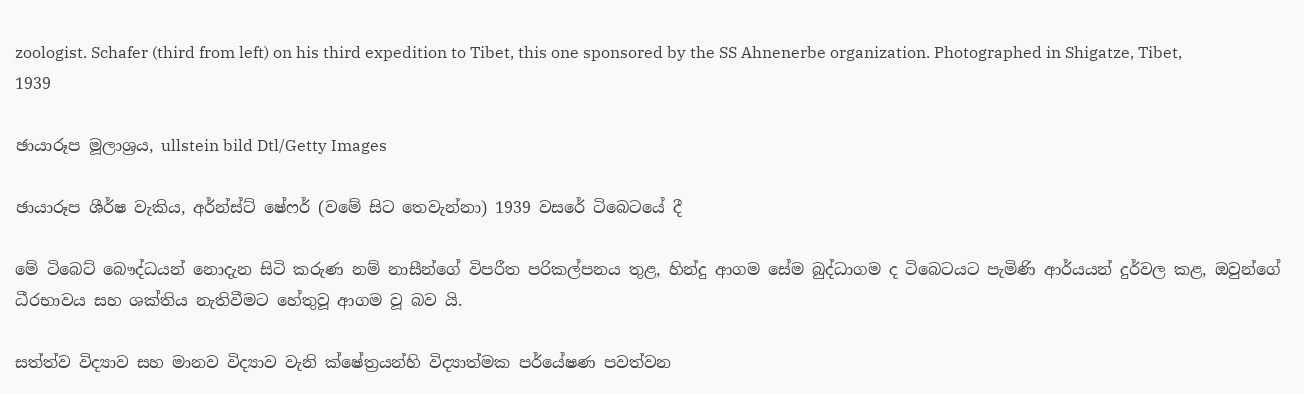zoologist. Schafer (third from left) on his third expedition to Tibet, this one sponsored by the SS Ahnenerbe organization. Photographed in Shigatze, Tibet, 1939

ඡායාරූප මූලාශ්‍රය, ullstein bild Dtl/Getty Images

ඡායාරූප ශීර්ෂ වැකිය, අර්න්ස්ට් ෂේෆර් (වමේ සිට තෙවැන්නා) 1939 වසරේ ටිබෙටයේ දී

මේ ටිබෙට් බෞද්ධයන් නොදැන සිටි කරුණ නම් නාසීන්ගේ විපරීත පරිකල්පනය තුළ, හින්දු ආගම සේම බුද්ධාගම ද ටිබෙටයට පැමිණි ආර්යයන් දුර්වල කළ, ඔවුන්ගේ ධීරභාවය සහ ශක්තිය නැතිවීමට හේතුවූ ආගම වූ බව යි.

සත්ත්ව විද්‍යාව සහ මානව විද්‍යාව වැනි ක්ෂේත්‍රයන්හි විද්‍යාත්මක පර්යේෂණ පවත්වන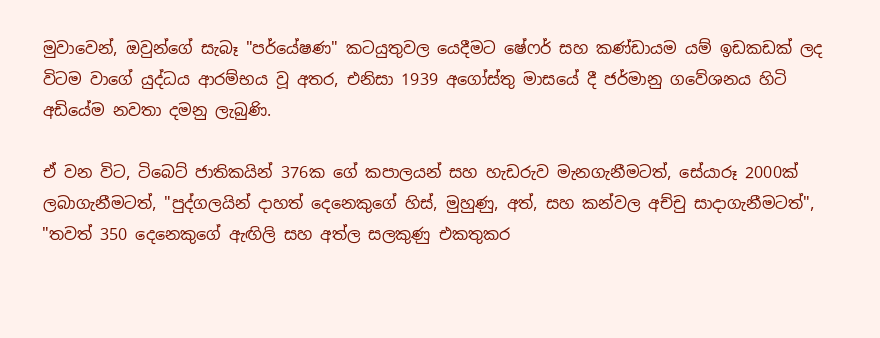මුවාවෙන්, ඔවුන්ගේ සැබෑ "පර්යේෂණ" කටයුතුවල යෙදීමට ෂේෆර් සහ කණ්ඩායම යම් ඉඩකඩක් ලද විටම වාගේ යුද්ධය ආරම්භය වූ අතර, එනිසා 1939 අගෝස්තු මාසයේ දී ජර්මානු ගවේශනය හිටි අඩියේම නවතා දමනු ලැබුණි.

ඒ වන විට, ටිබෙට් ජාතිකයින් 376ක ගේ කපාලයන් සහ හැඩරුව මැනගැනීමටත්, සේයාරූ 2000ක් ලබාගැනීමටත්, "පුද්ගලයින් දාහත් දෙනෙකුගේ හිස්, මුහුණු, අත්, සහ කන්වල අච්චු සාදාගැනීමටත්", "තවත් 350 දෙනෙකුගේ ඇඟිලි සහ අත්ල සලකුණු එකතුකර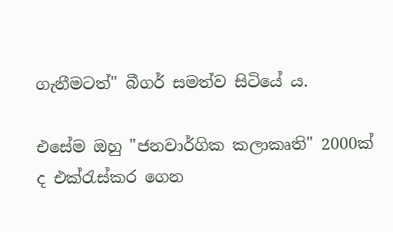ගැනීමටත්" බීගර් සමත්ව සිටියේ ය.

එසේම ඔහු "ජනවාර්ගික කලාකෘති" 2000ක් ද එක්රැස්කර ගෙන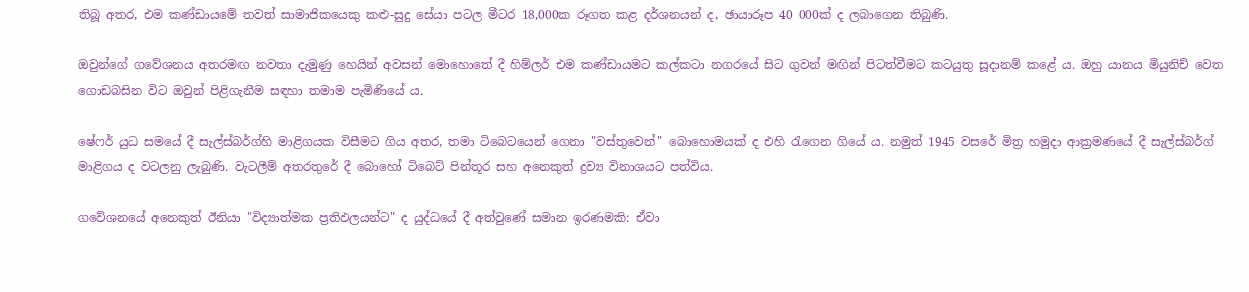තිබූ අතර, එම කණ්ඩායමේ තවත් සාමාජිකයෙකු කළු-සුදු සේයා පටල මීටර 18,000ක රූගත කළ දර්ශනයන් ද, ඡායාරූප 40 000ක් ද ලබාගෙන තිබුණි.

ඔවුන්ගේ ගවේශනය අතරමඟ නවතා දැමුණු හෙයින් අවසන් මොහොතේ දී හිම්ලර් එම කණ්ඩායමට කල්කටා නගරයේ සිට ගුවන් මඟින් පිටත්වීමට කටයුතු සූදානම් කළේ ය. ඔහු යානය මියුනිච් වෙත ගොඩබසින විට ඔවුන් පිළිගැනීම සඳහා තමාම පැමිණියේ ය.

ෂේෆර් යුධ සමයේ දී සැල්ස්බර්ග්හි මාළිගයක විසීමට ගිය අතර, තමා ටිබෙටයෙන් ගෙනා "වස්තුවෙන්" බොහොමයක් ද එහි රැගෙන ගියේ ය. නමුත් 1945 වසරේ මිත්‍ර හමුදා ආක්‍රමණයේ දී සැල්ස්බර්ග් මාළිගය ද වටලනු ලැබුණි. වැටලීම් අතරතුරේ දී බොහෝ ටිබෙට් පින්තූර සහ අනෙකුත් ද්‍රව්‍ය විනාශයට පත්විය.

ගවේශනයේ අනෙකුත් ඊනියා "විද්‍යාත්මක ප්‍රතිඵලයන්ට" ද යුද්ධයේ දී අත්වුණේ සමාන ඉරණමකි: ඒවා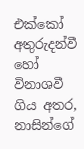එක්කෝ අතුරුදන්වී හෝ විනාශවී ගිය අතර, නාසින්ගේ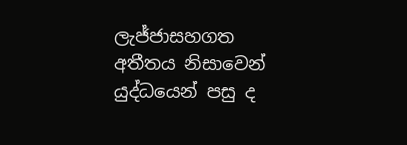ලැජ්ජාසහගත අතීතය නිසාවෙන් යුද්ධයෙන් පසු ද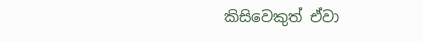කිසිවෙකුත් ඒවා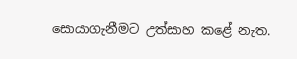සොයාගැනීමට උත්සාහ කළේ නැත.